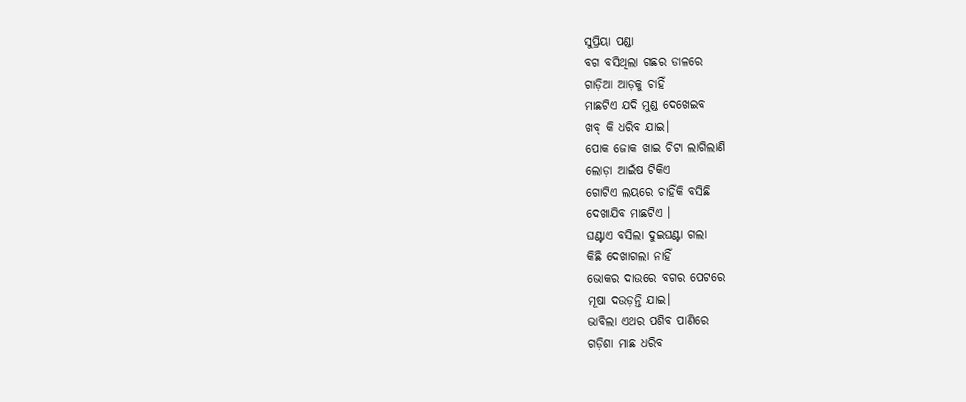ସୁପ୍ରିୟା ପଣ୍ଡା
ବଗ ବସିଥିଲା ଗଛର ଡାଳରେ
ଗାଡ଼ିଆ ଆଡ଼କୁ ଚାହିଁ
ମାଛଟିଏ ଯଦି ମୁଣ୍ଡ ଦେଖେଇବ
ଖବ୍ କି ଧରିବ ଯାଇ।
ପୋକ ଜୋକ ଖାଇ ଚିଟା ଲାଗିଲାଣି
ଲୋଡ଼ା ଆଇଁଷ ଟିକିଏ
ଗୋଟିଏ ଲୟରେ ଚାହିଁକି ବସିଛି
ଦେଖାଯିବ ମାଛଟିଏ ।
ଘଣ୍ଟାଏ ବସିଲା ଦୁଇଘଣ୍ଟା ଗଲା
କିଛି ଦେଖାଗଲା ନାହିଁ
ଭୋକର ଦାଉରେ ବଗର ପେଟରେ
ମୂଷା ଦଉଡ଼ନ୍ତି ଯାଇ।
ଭାବିଲା ଏଥର ପଶିବ ପାଣିରେ
ଗଡ଼ିଶା ମାଛ ଧରିବ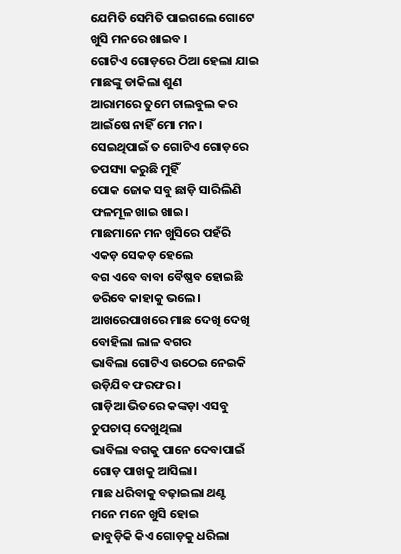ଯେମିତି ସେମିତି ପାଇଗଲେ ଗୋଟେ
ଖୁସି ମନରେ ଖାଇବ ।
ଗୋଟିଏ ଗୋଡ଼ରେ ଠିଆ ହେଲା ଯାଇ
ମାଛଙ୍କୁ ଡାକିଲା ଶୁଣ
ଆରାମରେ ତୁମେ ଚାଲବୁଲ କର
ଆଇଁଷେ ନାହିଁ ମୋ ମନ।
ସେଇଥିପାଇଁ ତ ଗୋଟିଏ ଗୋଡ଼ରେ
ତପସ୍ୟା କରୁଛି ମୁହିଁ
ପୋକ ଜୋକ ସବୁ ଛାଡ଼ି ସାରିଲିଣି
ଫଳମୂଳ ଖାଇ ଖାଇ।
ମାଛମାନେ ମନ ଖୁସିରେ ପହଁରି
ଏକଡ଼ ସେକଡ଼ ହେଲେ
ବଗ ଏବେ ବାବା ବୈଷ୍ଣବ ହୋଇଛି
ଡରିବେ କାହାକୁ ଭଲେ।
ଆଖରେପାଖରେ ମାଛ ଦେଖି ଦେଖି
ବୋହିଲା ଲାଳ ବଗର
ଭାବିଲା ଗୋଟିଏ ଉଠେଇ ନେଇକି
ଉଡ଼ିଯିବ ଫରଫର ।
ଗାଡ଼ିଆ ଭିତରେ କଙ୍କଡ଼ା ଏସବୁ
ଚୁପଚାପ୍ ଦେଖୁଥିଲା
ଭାବିଲା ବଗକୁ ପାନେ ଦେବାପାଇଁ
ଗୋଡ଼ ପାଖକୁ ଆସିଲା।
ମାଛ ଧରିବାକୁ ବଢ଼ାଇଲା ଥଣ୍ଟ
ମନେ ମନେ ଖୁସି ହୋଇ
ଜାବୁଡ଼ିକି କିଏ ଗୋଡ଼କୁ ଧରିଲା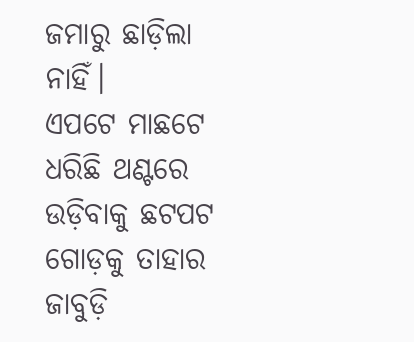ଜମାରୁ ଛାଡ଼ିଲା ନାହିଁ।
ଏପଟେ ମାଛଟେ ଧରିଛି ଥଣ୍ଟରେ
ଉଡ଼ିବାକୁ ଛଟପଟ
ଗୋଡ଼କୁ ତାହାର ଜାବୁଡ଼ି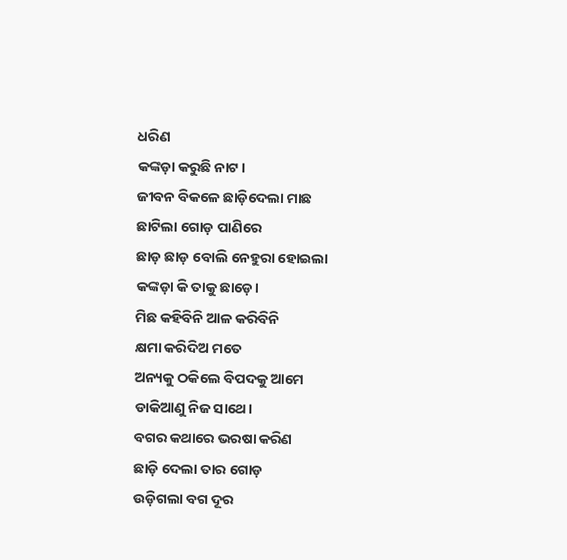ଧରିଣ
କଙ୍କଡ଼ା କରୁଛି ନାଟ।
ଜୀବନ ବିକଳେ ଛାଡ଼ିଦେଲା ମାଛ
ଛାଟିଲା ଗୋଡ଼ ପାଣିରେ
ଛାଡ଼ ଛାଡ଼ ବୋଲି ନେହୁରା ହୋଇଲା
କଙ୍କଡ଼ା କି ତାକୁ ଛାଡ଼େ।
ମିଛ କହିବିନି ଆଳ କରିବିନି
କ୍ଷମା କରିଦିଅ ମତେ
ଅନ୍ୟକୁ ଠକିଲେ ବିପଦକୁ ଆମେ
ଡାକିଆଣୁ ନିଜ ସାଥେ।
ବଗର କଥାରେ ଭରଷା କରିଣ
ଛାଡ଼ି ଦେଲା ତାର ଗୋଡ଼
ଉଡ଼ିଗଲା ବଗ ଦୂର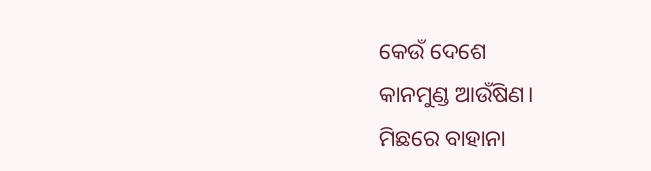କେଉଁ ଦେଶେ
କାନମୁଣ୍ଡ ଆଉଁଷିଣ।
ମିଛରେ ବାହାନା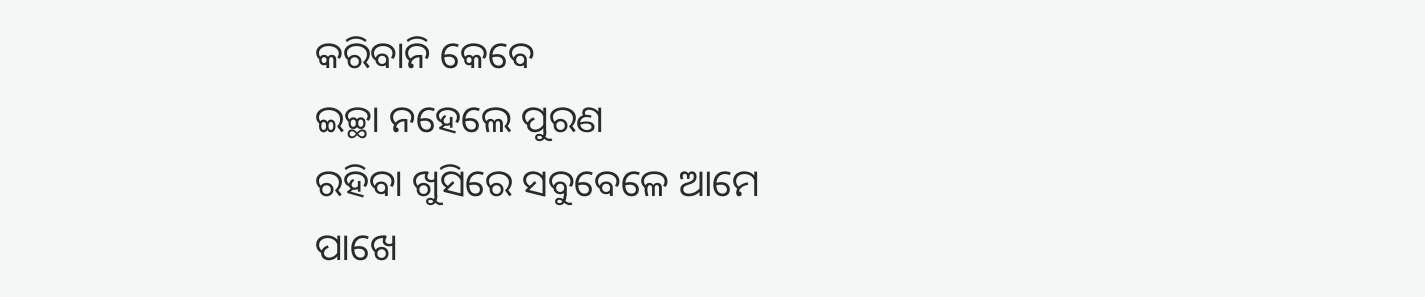କରିବାନି କେବେ
ଇଚ୍ଛା ନହେଲେ ପୁରଣ
ରହିବା ଖୁସିରେ ସବୁବେଳେ ଆମେ
ପାଖେ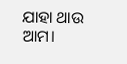ଯାହା ଥାଉ ଆମ।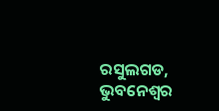ରସୁଲଗଡ, ଭୁବନେଶ୍ବର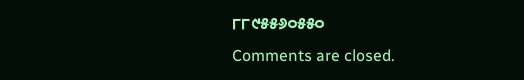୮୮୯୫୫୬୦୫୫୦
Comments are closed.